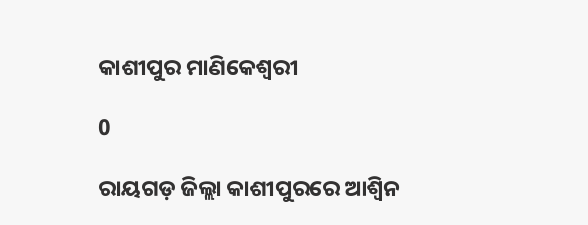କାଶୀପୁର ମାଣିକେଶ୍ୱରୀ

0

ରାୟଗଡ଼ ଜିଲ୍ଲା କାଶୀପୁରରେ ଆଶ୍ୱିନ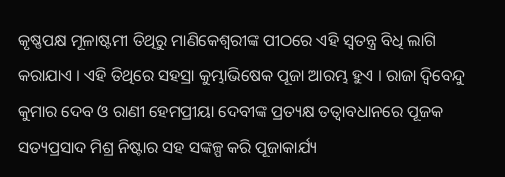କୃଷ୍ଣପକ୍ଷ ମୂଳାଷ୍ଟମୀ ତିଥିରୁ ମାଣିକେଶ୍ୱରୀଙ୍କ ପୀଠରେ ଏହି ସ୍ୱତନ୍ତ୍ର ବିଧି ଲାଗି କରାଯାଏ । ଏହି ତିଥିରେ ସହସ୍ରା କୁମ୍ଭାଭିଷେକ ପୂଜା ଆରମ୍ଭ ହୁଏ । ରାଜା ଦ୍ୱିବେନ୍ଦୁ କୁମାର ଦେବ ଓ ରାଣୀ ହେମପ୍ରୀୟା ଦେବୀଙ୍କ ପ୍ରତ୍ୟକ୍ଷ ତତ୍ୱାବଧାନରେ ପୂଜକ ସତ୍ୟପ୍ରସାଦ ମିଶ୍ର ନିଷ୍ଟାର ସହ ସଙ୍କଳ୍ପ କରି ପୂଜାକାର୍ଯ୍ୟ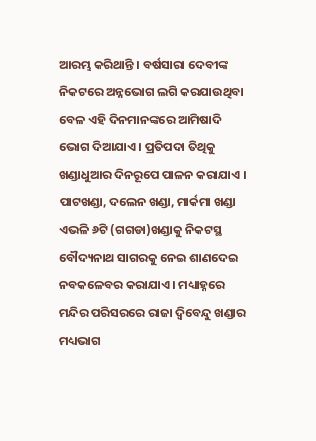ଆରମ୍ଭ କରିଥାନ୍ତି । ବର୍ଷସାରା ଦେବୀଙ୍କ ନିକଟରେ ଅନ୍ନଭୋଗ ଲଗି କରଯାଉଥିବା ବେଳ ଏହି ଦିନମାନଙ୍କରେ ଆମିଷାଦି ଭୋଗ ଦିଆଯାଏ । ପ୍ରତିପଦା ତିଥିକୁ ଖଣ୍ଡାଧୁଆର ଦିନରୂପେ ପାଳନ କରାଯାଏ । ପାଟଖଣ୍ଡା, ଦଲେନ ଖଣ୍ଡା, ମାର୍କମା ଖଣ୍ଡା ଏଭଳି ୬ଟି (ଗଗଡା)ଖଣ୍ଡାକୁ ନିକଟସ୍ଥ ବୌଦ୍ୟନାଥ ସାଗରକୁ ନେଇ ଶାଣଦେଇ ନବକଳେବର କରାଯାଏ । ମଧ୍ୟାହ୍ନରେ ମନ୍ଦିର ପରିସରରେ ରାଜା ଦ୍ୱିବେନ୍ଦୁ ଖଣ୍ଡାର ମଧ୍ୟଭାଗ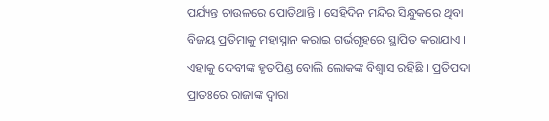ପର୍ଯ୍ୟନ୍ତ ଚାଉଳରେ ପୋତିଥାନ୍ତି । ସେହିଦିନ ମନ୍ଦିର ସିନ୍ଧୁକରେ ଥିବା ବିଜୟ ପ୍ରତିମାକୁ ମହାସ୍ନାନ କରାଇ ଗର୍ଭଗୃହରେ ସ୍ଥାପିତ କରାଯାଏ । ଏହାକୁ ଦେବୀଙ୍କ ହୃତପିଣ୍ଡ ବୋଲି ଲୋକଙ୍କ ବିଶ୍ୱାସ ରହିଛି । ପ୍ରତିପଦା ପ୍ରାତଃରେ ରାଜାଙ୍କ ଦ୍ୱାରା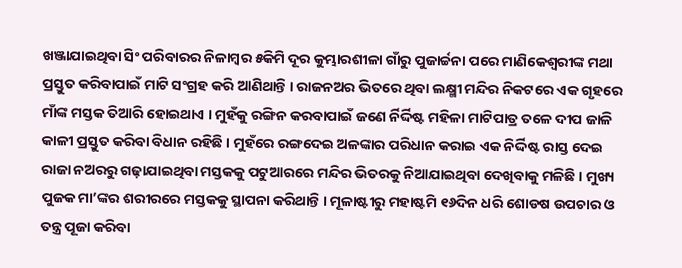ଖଞ୍ଜାଯାଇଥିବା ସିଂ ପରିବାରର ନିଳାମ୍ବର ୫କିମି ଦୂର କୁମ୍ଭାରଶୀଳା ଗାଁରୁ ପୁଜାର୍ଚ୍ଚନା ପରେ ମାଣିକେଶ୍ୱରୀଙ୍କ ମଥା ପ୍ରସ୍ତୁତ କରିବାପାଇଁ ମାଟି ସଂଗ୍ରହ କରି ଆଣିଥାନ୍ତି । ରାଜନଅର ଭିତରେ ଥିବା ଲକ୍ଷ୍ମୀ ମନ୍ଦିର ନିକଟରେ ଏକ ଗୃହରେ ମାଁଙ୍କ ମସ୍ତକ ତିଆରି ହୋଇଥାଏ । ମୁହଁକୁ ରଙ୍ଗିନ କରବାପାଇଁ ଜଣେ ର୍ନିର୍ଦ୍ଦିଷ୍ଟ ମହିଳା ମାଟିପାତ୍ର ତଳେ ଦୀପ ଜାଳି କାଳୀ ପ୍ରସ୍ତୁତ କରିବା ବିଧାନ ରହିଛି । ମୁହଁରେ ରଙ୍ଗଦେଇ ଅଳଙ୍କାର ପରିଧାନ କରାଇ ଏକ ନିର୍ଦ୍ଦିଷ୍ଟ ରାସ୍ତ ଦେଇ ରାଜା ନଅରରୁ ଗଢ଼ାଯାଇଥିବା ମସ୍ତକକୁ ପଟୁଆରରେ ମନ୍ଦିର ଭିତରକୁ ନିଆଯାଇଥିବା ଦେଖିବାକୁ ମଳିଛି । ମୁଖ୍ୟ ପୁଜକ ମା’ଙ୍କର ଶରୀରରେ ମସ୍ତକକୁ ସ୍ଥାପନା କରିଥାନ୍ତି । ମୂଳାଷ୍ଟୀରୁ ମହାଷ୍ଟମି ୧୬ଦିନ ଧରି ଶୋଡଷ ଉପଚାର ଓ ତନ୍ତ୍ର ପୂଜା କରିବା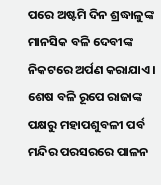ପରେ ଅଷ୍ଟମି ଦିନ ଶ୍ରଦ୍ଧାଳୁଙ୍କ ମାନସିକ ବଳି ଦେବୀଙ୍କ ନିକଟରେ ଅର୍ପଣ କରାଯାଏ । ଶେଷ ବଳି ରୂପେ ରାଜାଙ୍କ ପକ୍ଷରୁ ମହାପଶୁବଳୀ ପର୍ବ ମନ୍ଦିର ପରସରରେ ପାଳନ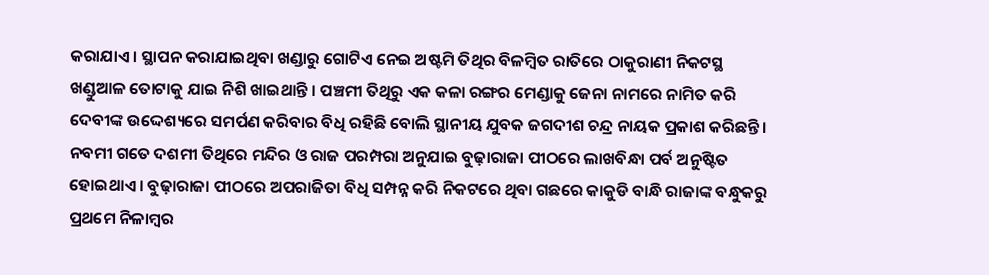କରାଯାଏ । ସ୍ଥାପନ କରାଯାଇଥିବା ଖଣ୍ଡାରୁ ଗୋଟିଏ ନେଇ ଅଷ୍ଟମି ତିଥିର ବିଳମ୍ବିତ ରାତିରେ ଠାକୁରାଣୀ ନିକଟସ୍ଥ ଖଣ୍ଡୁଆଳ ତୋଟାକୁ ଯାଇ ନିଶି ଖାଇଥାନ୍ତି । ପଞ୍ଚମୀ ତିଥିରୁ ଏକ କଳା ରଙ୍ଗର ମେଣ୍ଡାକୁ ଜେନା ନାମରେ ନାମିତ କରି ଦେବୀଙ୍କ ଉଦ୍ଦେଶ୍ୟରେ ସମର୍ପଣ କରିବାର ବିଧି ରହିଛି ବୋଲି ସ୍ଥାନୀୟ ଯୁବକ ଜଗଦୀଶ ଚନ୍ଦ୍ର ନାୟକ ପ୍ରକାଶ କରିଛନ୍ତି । ନବମୀ ଗତେ ଦଶମୀ ତିଥିରେ ମନ୍ଦିର ଓ ରାଜ ପରମ୍ପରା ଅନୁଯାଇ ବୁଢ଼ାରାଜା ପୀଠରେ ଲାଖବିନ୍ଧା ପର୍ବ ଅନୁଷ୍ଟିତ ହୋଇଥାଏ । ବୁଢ଼ାରାଜା ପୀଠରେ ଅପରାଜିତା ବିଧି ସମ୍ପନ୍ନ କରି ନିକଟରେ ଥିବା ଗଛରେ କାକୁଡି ବାନ୍ଧି ରାଜାଙ୍କ ବନ୍ଧୁକରୁ ପ୍ରଥମେ ନିଳାମ୍ବର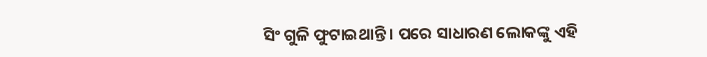ସିଂ ଗୁଳି ଫୁଟାଇଥାନ୍ତି । ପରେ ସାଧାରଣ ଲୋକଙ୍କୁ ଏହି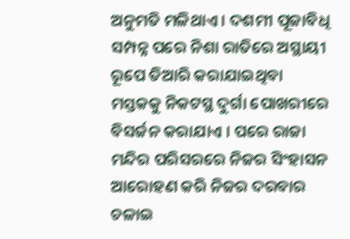ଅନୁମତି ମଳିଥାଏ । ଦଶମୀ ପୂଜାବିଧି ସମ୍ପନ୍ନ ପରେ ନିଶା ରାତିରେ ଅସ୍ଥାୟୀ ରୂପେ ତିଆରି କରାଯାଇଥିବା ମସ୍ତକକୁ ନିକଟସ୍ଥ ଦୁର୍ଗା ପୋଖରୀରେ ବିସର୍ଜନ କରାଯାଏ । ପରେ ରାଜା ମନ୍ଦିର ପରିସରରେ ନିଜର ସିଂହାସନ ଆରୋହଣ କରି ନିଜର ଦରବାର ଚଳାଇ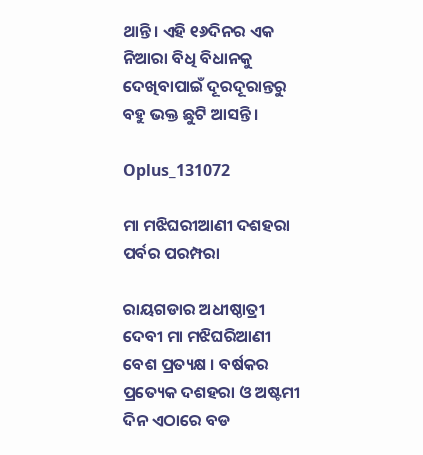ଥାନ୍ତି । ଏହି ୧୬ଦିନର ଏକ ନିଆରା ବିଧି ବିଧାନକୁ ଦେଖିବାପାଇଁ ଦୂରଦୂରାନ୍ତରୁ ବହୁ ଭକ୍ତ ଛୁଟି ଆସନ୍ତି ।

Oplus_131072

ମା ମଝିଘରୀଆଣୀ ଦଶହରା ପର୍ବର ପରମ୍ପରା

ରାୟଗଡାର ଅଧୀଷ୍ଠାତ୍ରୀ ଦେବୀ ମା ମଝିଘରିଆଣୀ ବେଶ ପ୍ରତ୍ୟକ୍ଷ । ବର୍ଷକର ପ୍ରତ୍ୟେକ ଦଶହରା ଓ ଅଷ୍ଟମୀ ଦିନ ଏଠାରେ ବଡ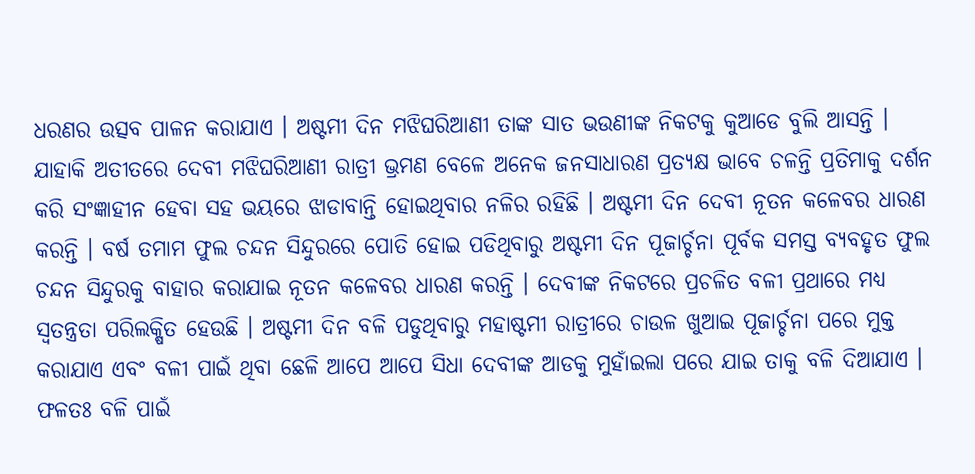ଧରଣର ଉତ୍ସବ ପାଳନ କରାଯାଏ । ଅଷ୍ଟମୀ ଦିନ ମଝିଘରିଆଣୀ ତାଙ୍କ ସାତ ଭଉଣୀଙ୍କ ନିକଟକୁ କୁଆଡେ ବୁଲି ଆସନ୍ତି । ଯାହାକି ଅତୀତରେ ଦେବୀ ମଝିଘରିଆଣୀ ରାତ୍ରୀ ଭ୍ରମଣ ବେଳେ ଅନେକ ଜନସାଧାରଣ ପ୍ରତ୍ୟକ୍ଷ ଭାବେ ଚଳନ୍ତି ପ୍ରତିମାକୁ ଦର୍ଶନ କରି ସଂଜ୍ଞାହୀନ ହେବା ସହ ଭୟରେ ଝାଡାବାନ୍ତି ହୋଇଥିବାର ନଳିର ରହିଛି । ଅଷ୍ଟମୀ ଦିନ ଦେବୀ ନୂତନ କଳେବର ଧାରଣ କରନ୍ତି । ବର୍ଷ ତମାମ ଫୁଲ ଚନ୍ଦନ ସିନ୍ଦୁରରେ ପୋତି ହୋଇ ପଡିଥିବାରୁ ଅଷ୍ଟମୀ ଦିନ ପୂଜାର୍ଚ୍ଚନା ପୂର୍ବକ ସମସ୍ତ ବ୍ୟବହୃତ ଫୁଲ ଚନ୍ଦନ ସିନ୍ଦୁରକୁ ବାହାର କରାଯାଇ ନୂତନ କଳେବର ଧାରଣ କରନ୍ତି । ଦେବୀଙ୍କ ନିକଟରେ ପ୍ରଚଳିତ ବଳୀ ପ୍ରଥାରେ ମଧ୍ୟ ସ୍ୱତନ୍ତ୍ରତା ପରିଲକ୍ଷିତ ହେଉଛି । ଅଷ୍ଟମୀ ଦିନ ବଳି ପଡୁଥିବାରୁ ମହାଷ୍ଟମୀ ରାତ୍ରୀରେ ଚାଉଳ ଖୁଆଇ ପୂଜାର୍ଚ୍ଚନା ପରେ ମୁକ୍ତ କରାଯାଏ ଏବଂ ବଳୀ ପାଇଁ ଥିବା ଛେଳି ଆପେ ଆପେ ସିଧା ଦେବୀଙ୍କ ଆଡକୁ ମୁହାଁଇଲା ପରେ ଯାଇ ତାକୁ ବଳି ଦିଆଯାଏ । ଫଳତଃ ବଳି ପାଇଁ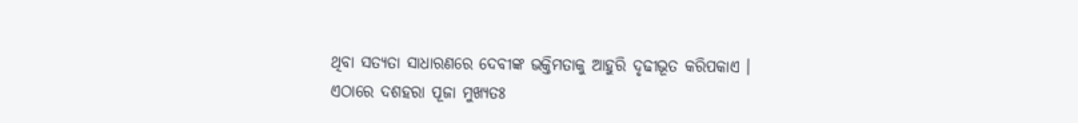ଥିବା ସତ୍ୟତା ସାଧାରଣରେ ଦେବୀଙ୍କ ଭକ୍ତିମତାକୁ ଆହୁରି ଦୃଢୀଭୂତ କରିପକାଏ ।
ଏଠାରେ ଦଶହରା ପୂଜା ମୁଖ୍ୟତଃ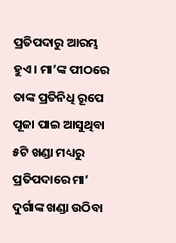ପ୍ରତିପଦାରୁ ଆରମ୍ଭ ହୁଏ । ମା’ଙ୍କ ପୀଠରେ ତାଙ୍କ ପ୍ରତିନିଧି ରୂପେ ପୂଜା ପାଇ ଆସୁଥିବା ୫ଟି ଖଣ୍ଡା ମଧ୍ୟରୁ ପ୍ରତିପଦାରେ ମା’ ଦୁର୍ଗାଙ୍କ ଖଣ୍ଡା ଉଠିବା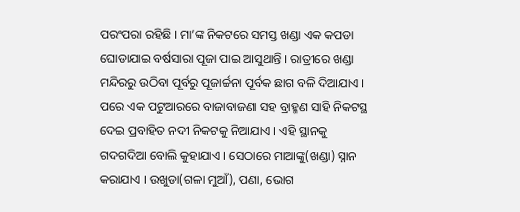ପରଂପରା ରହିଛି । ମା’ଙ୍କ ନିକଟରେ ସମସ୍ତ ଖଣ୍ଡା ଏକ କପଡା ଘୋଡାଯାଇ ବର୍ଷସାରା ପୂଜା ପାଇ ଆସୁଥାନ୍ତି । ରାତ୍ରୀରେ ଖଣ୍ଡା ମନ୍ଦିରରୁ ଉଠିବା ପୂର୍ବରୁ ପୂଜାର୍ଚ୍ଚନା ପୂର୍ବକ ଛାଗ ବଳି ଦିଆଯାଏ । ପରେ ଏକ ପଟୁଆରରେ ବାଜାବାଜଣା ସହ ବ୍ରାହ୍ମଣ ସାହି ନିକଟସ୍ଥ ଦେଇ ପ୍ରବାହିତ ନଦୀ ନିକଟକୁ ନିଆଯାଏ । ଏହି ସ୍ଥାନକୁ ଗଦଗଦିଆ ବୋଲି କୁହାଯାଏ । ସେଠାରେ ମାଆଙ୍କୁ(ଖଣ୍ଡା) ସ୍ନାନ କରାଯାଏ । ଉଖୁଡା(ଗଳା ମୁଆଁ), ପଣା, ଭୋଗ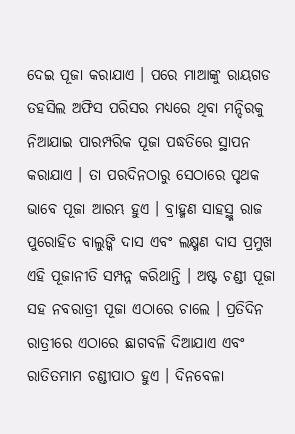ଦେଇ ପୂଜା କରାଯାଏ । ପରେ ମାଆଙ୍କୁ ରାୟଗଡ ତହସିଲ ଅଫିସ ପରିସର ମଧ୍ୟରେ ଥିବା ମନ୍ଦିରକୁ ନିଆଯାଇ ପାରମ୍ପରିକ ପୂଜା ପଦ୍ଧତିରେ ସ୍ଥାପନ କରାଯାଏ । ତା ପରଦିନଠାରୁ ସେଠାରେ ପୃଥକ ଭାବେ ପୂଜା ଆରମ୍ଭ ହୁଏ । ବ୍ରାହ୍ମଣ ସାହସ୍ଥ୍ମ ରାଜ ପୁରୋହିତ ବାଲୁଙ୍କି ଦାସ ଏବଂ ଲକ୍ଷ୍ମଣ ଦାସ ପ୍ରମୁଖ ଏହି ପୂଜାନୀତି ସମ୍ପନ୍ନ କରିଥାନ୍ତି । ଅଷ୍ଟ ଚଣ୍ଡୀ ପୂଜା ସହ ନବରାତ୍ରୀ ପୂଜା ଏଠାରେ ଚାଲେ । ପ୍ରତିଦିନ ରାତ୍ରୀରେ ଏଠାରେ ଛାଗବଳି ଦିଆଯାଏ ଏବଂ ରାତିତମାମ ଚଣ୍ଡୀପାଠ ହୁଏ । ଦିନବେଳା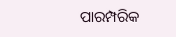ପାରମ୍ପରିକ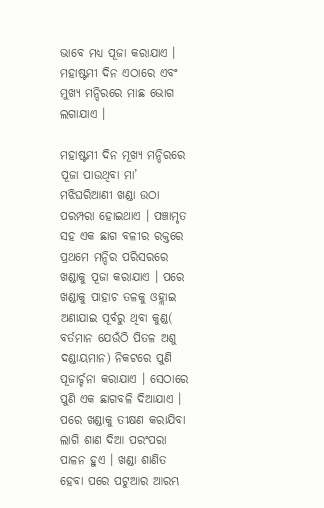ଭାବେ ମଧ୍ୟ ପୂଜା କରାଯାଏ । ମହାଷ୍ଟମୀ ଦିନ ଏଠାରେ ଏବଂ ମୁଖ୍ୟ ମନ୍ଦିରରେ ମାଛ ଭୋଗ ଲଗାଯାଏ ।

ମହାଷ୍ଟମୀ ଦିନ ମୂଖ୍ୟ ମନ୍ଦିରରେ ପୂଜା ପାଉଥିବା ମା’ ମଝିଘରିଆଣୀ ଖଣ୍ଡା ଉଠା ପରମ୍ପରା ହୋଇଥାଏ । ପଞ୍ଚାମୃତ ସହ ଏକ ଛାଗ ବଳୀର ରକ୍ତରେ ପ୍ରଥମେ ମନ୍ଦିର ପରିସରରେ ଖଣ୍ଡାକୁ ପୂଜା କରାଯାଏ । ପରେ ଖଣ୍ଡାକୁ ପାହାଚ ତଳକୁ ଓହ୍ଲାଇ ଅଣାଯାଇ ପୂର୍ବରୁ ଥିବା କୁଣ୍ଡ( ବର୍ତମାନ ଯେଉଁଠି ପିତଳ ଅଶୁ ଦଣ୍ଡାୟମାନ) ନିକଟରେ ପୁଣି ପୂଜାର୍ଚ୍ଚନା କରାଯାଏ । ସେଠାରେ ପୁଣି ଏକ ଛାଗବଳି ଦିଆଯାଏ । ପରେ ଖଣ୍ଡାକୁ ତୀକ୍ଷଣ କରାଯିବା ଲାଗି ଶାଣ ଦିଆ ପରଂପରା ପାଳନ ହୁଏ । ଖଣ୍ଡା ଶାଣିତ ହେବା ପରେ ପଟୁଆର ଆରମ୍ଭ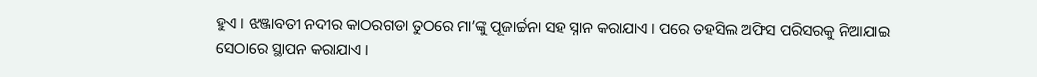ହୁଏ । ଝଞ୍ଜାବତୀ ନଦୀର କାଠରଗଡା ତୁଠରେ ମା’ଙ୍କୁ ପୂଜାର୍ଚ୍ଚନା ସହ ସ୍ନାନ କରାଯାଏ । ପରେ ତହସିଲ ଅଫିସ ପରିସରକୁ ନିଆଯାଇ ସେଠାରେ ସ୍ଥାପନ କରାଯାଏ ।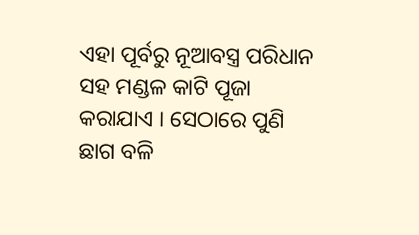ଏହା ପୂର୍ବରୁ ନୂଆବସ୍ତ୍ର ପରିଧାନ ସହ ମଣ୍ଡଳ କାଟି ପୂଜା କରାଯାଏ । ସେଠାରେ ପୁଣି ଛାଗ ବଳି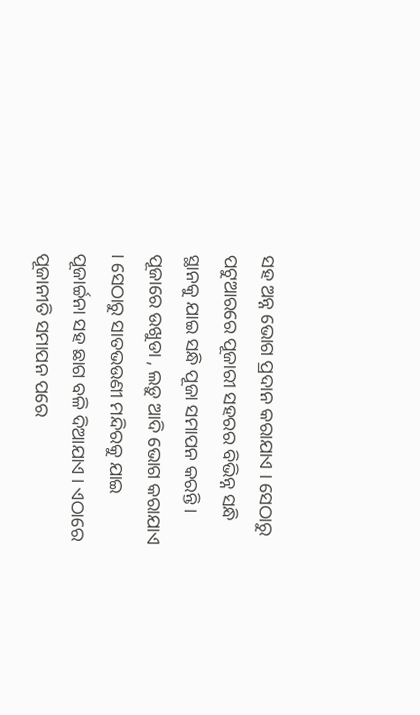ସହ ଅନ୍ନ ଭୋଗ ପ୍ରଦାନ କରାଯାଏ । ସେଠାରୁ ପଟୁଆରରେ ପୂଜାରୀ ସହରର ବିଭିନ୍ନ ସନ୍ଧି ସ୍ଥାନକୁ ଯାଇ ସନ୍ଧି ପୂଜା ସମାପନ କରନ୍ତି । ପୂଜାରେ ଉଖୁଡା , ଲଡ଼ୁ ଆଦି ଭୋଗ କରାଯାଏ । ସେଠାରୁ ସାତଭଉଣୀ ମନ୍ଦିରକୁ ଯାଇ ପୂଜାର୍ଚ୍ଚନା ସହ ଛାଗ ବଳି ଦିଆଯାଏ । ଏଠାରେ ପୂଜାନୀତି ସମାପନ ପରେ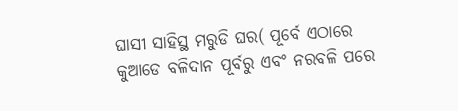ଘାସୀ ସାହିସ୍ଥ ମରୁଡି ଘର( ପୂର୍ବେ ଏଠାରେ କୁଆଡେ ବଳିଦାନ ପୂର୍ବରୁ ଏବଂ ନରବଳି ପରେ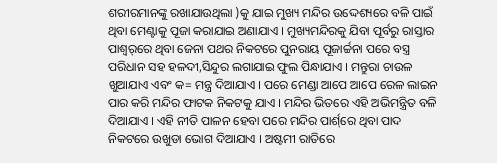ଶରୀରମାନଙ୍କୁ ରଖାଯାଉଥିଲା )କୁ ଯାଇ ମୁଖ୍ୟ ମନ୍ଦିର ଉଦ୍ଦେଶ୍ୟରେ ବଳି ପାଇଁ ଥିବା ମେଣ୍ଟାକୁ ପୂଜା କରାଯାଇ ଅଣାଯାଏ । ମୁଖ୍ୟମନ୍ଦିରକୁ ଯିବା ପୂର୍ବରୁ ରାସ୍ତାର ପାଶ୍ୱର୍‌ରେ ଥିବା ଜେନା ପଥର ନିକଟରେ ପୁନରାୟ ପୂଜାର୍ଚ୍ଚନା ପରେ ବସ୍ତ୍ର ପରିଧାନ ସହ ହଳଦୀ,ସିନ୍ଦୁର ଲଗାଯାଇ ଫୁଲ ପିନ୍ଧାଯାଏ । ମନ୍ତୁରା ଚାଉଳ ଖୁଆଯାଏ ଏବଂ କ= ମନ୍ତ୍ର ଦିଆଯାଏ । ପରେ ମେଣ୍ଡା ଆପେ ଆପେ ରେଳ ଲାଇନ ପାର କରି ମନ୍ଦିର ଫାଟକ ନିକଟକୁ ଯାଏ । ମନ୍ଦିର ଭିତରେ ଏହି ଅଭିମନ୍ତ୍ରିତ ବଳି ଦିଆଯାଏ । ଏହି ନୀତି ପାଳନ ହେବା ପରେ ମନ୍ଦିର ପାର୍ଶ୍‌ରେ ଥିବା ପାଦ ନିକଟରେ ଉଖୁଡା ଭୋଗ ଦିଆଯାଏ । ଅଷ୍ଟମୀ ରାତିରେ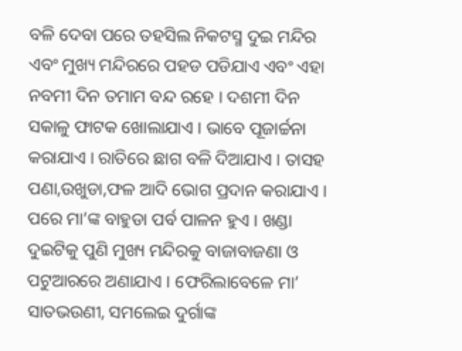ବଳି ଦେବା ପରେ ତହସିଲ ନିକଟସ୍ମ ଦୁଇ ମନ୍ଦିର ଏବଂ ମୁଖ୍ୟ ମନ୍ଦିରରେ ପହଡ ପଡିଯାଏ ଏବଂ ଏହା ନବମୀ ଦିନ ତମାମ ବନ୍ଦ ରହେ । ଦଶମୀ ଦିନ ସକାଳୁ ଫାଟକ ଖୋଲାଯାଏ । ଭାବେ ପୂଜାର୍ଚ୍ଚନା କରାଯାଏ । ରାତିରେ ଛାଗ ବଳି ଦିଆଯାଏ । ତାସହ ପଣା,ଉଖୁଡା,ଫଳ ଆଦି ଭୋଗ ପ୍ରଦାନ କରାଯାଏ । ପରେ ମା’ଙ୍କ ବାହୁଡା ପର୍ବ ପାଳନ ହୁଏ । ଖଣ୍ଡା ଦୁଇଟିକୁ ପୁଣି ମୁଖ୍ୟ ମନ୍ଦିରକୁ ବାଜାବାଜଣା ଓ ପଟୁଆରରେ ଅଣାଯାଏ । ଫେରିଲାବେଳେ ମା’ ସାତଭଉଣୀ, ସମଲେଇ ଦୁର୍ଗାଙ୍କ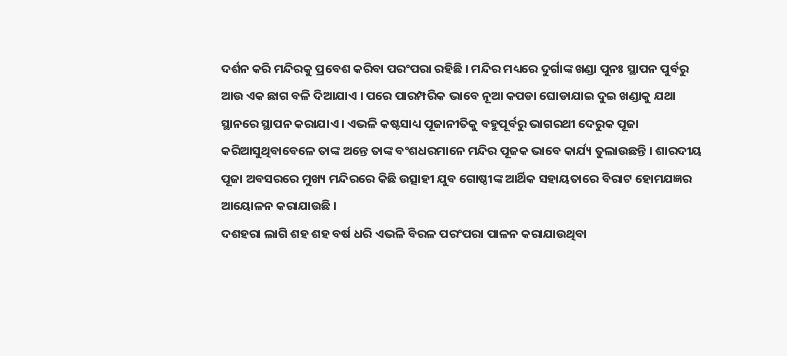ଦର୍ଶନ କରି ମନ୍ଦିରକୁ ପ୍ରବେଶ କରିବା ପରଂପରା ରହିଛି । ମନ୍ଦିର ମଧ୍ୟରେ ଦୁର୍ଗାଙ୍କ ଖଣ୍ଡା ପୁନଃ ସ୍ଥାପନ ପୁର୍ବରୁ ଆଉ ଏକ ଛାଗ ବଳି ଦିଆଯାଏ । ପରେ ପାରମ୍ପରିକ ଭାବେ ନୂଆ କପଡା ଘୋଡାଯାଇ ଦୁଇ ଖଣ୍ଡାକୁ ଯଥା ସ୍ଥାନରେ ସ୍ଥାପନ କରାଯାଏ । ଏଭଳି କଷ୍ଟସାଧ୍ୟ ପୂଜାନୀତିକୁ ବହୁପୂର୍ବରୁ ଭାଗରଥୀ ଦେରୁକ ପୂଜା କରିଆସୁଥିବାବେଳେ ତାଙ୍କ ଅନ୍ତେ ତାଙ୍କ ବଂଶଧରମାନେ ମନ୍ଦିର ପୂଜକ ଭାବେ କାର୍ଯ୍ୟ ତୁଲାଉଛନ୍ତି । ଶାରଦୀୟ ପୂଜା ଅବସରରେ ମୁଖ୍ୟ ମନ୍ଦିରରେ କିଛି ଉତ୍ସାହୀ ଯୁବ ଗୋଷ୍ଠୀଙ୍କ ଆର୍ଥିକ ସହାୟତାରେ ବିରାଟ ହୋମଯଜ୍ଞର ଆୟୋଳନ କରାଯାଉଛି ।
ଦଶହରା ଲାଗି ଶହ ଶହ ବର୍ଷ ଧରି ଏଭଳି ବିରଳ ପରଂପରା ପାଳନ କରାଯାଉଥିବା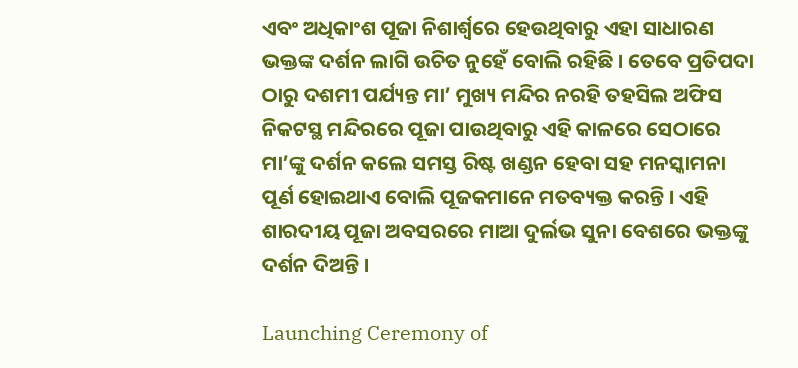ଏବଂ ଅଧିକାଂଶ ପୂଜା ନିଶାର୍ଶ୍ୱରେ ହେଉଥିବାରୁ ଏହା ସାଧାରଣ ଭକ୍ତଙ୍କ ଦର୍ଶନ ଲାଗି ଉଚିତ ନୁହେଁ ବୋଲି ରହିଛି । ତେବେ ପ୍ରତିପଦା ଠାରୁ ଦଶମୀ ପର୍ଯ୍ୟନ୍ତ ମା’ ମୁଖ୍ୟ ମନ୍ଦିର ନରହି ତହସିଲ ଅଫିସ ନିକଟସ୍ଥ ମନ୍ଦିରରେ ପୂଜା ପାଉଥିବାରୁ ଏହି କାଳରେ ସେଠାରେ ମା’ଙ୍କୁ ଦର୍ଶନ କଲେ ସମସ୍ତ ରିଷ୍ଟ ଖଣ୍ଡନ ହେବା ସହ ମନସ୍କାମନା ପୂର୍ଣ ହୋଇଥାଏ ବୋଲି ପୂଜକମାନେ ମତବ୍ୟକ୍ତ କରନ୍ତି । ଏହି ଶାରଦୀୟ ପୂଜା ଅବସରରେ ମାଆ ଦୁର୍ଲଭ ସୁନା ବେଶରେ ଭକ୍ତଙ୍କୁ ଦର୍ଶନ ଦିଅନ୍ତି ।

Launching Ceremony of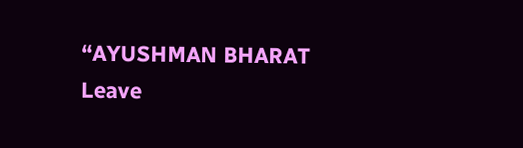“AYUSHMAN BHARAT
Leave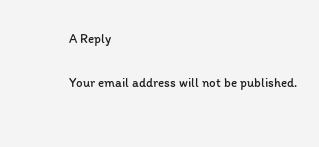A Reply

Your email address will not be published.